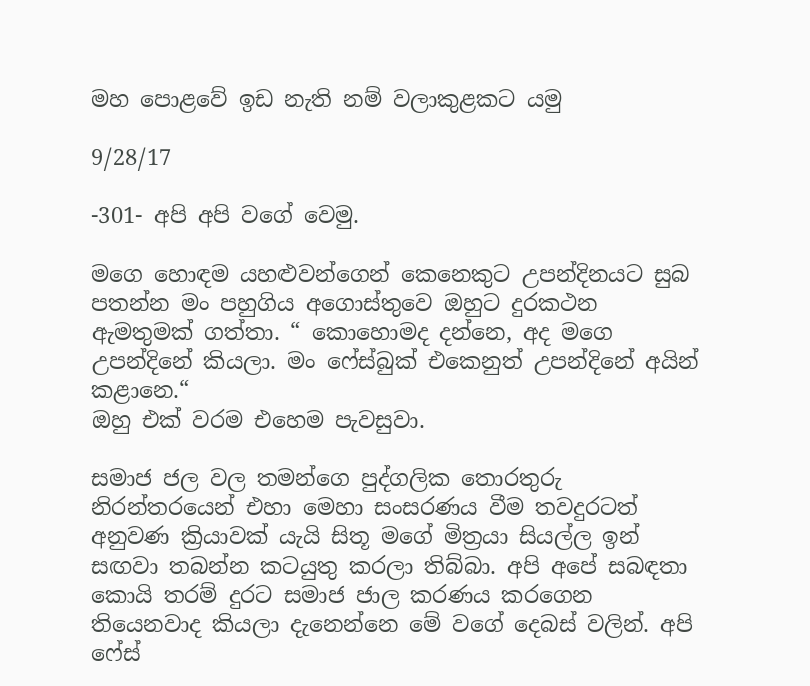මහ පොළවේ ඉඩ නැති නම් වලාකුළකට යමු

9/28/17

-301- අපි අපි වගේ වෙමු.

මගෙ හොඳම යහළුවන්ගෙන් කෙනෙකුට උපන්දිනයට සුබ පතන්න මං පහුගිය අගොස්තුවෙ ඔහුට දුරකථන ඇමතුමක් ගත්තා. “ කොහොමද දන්නෙ, අද මගෙ උපන්දිනේ කියලා. මං ෆේස්බුක් එකෙනුත් උපන්දිනේ අයින් කළානෙ.“
ඔහු එක් වරම එහෙම පැවසුවා.

සමාජ ජල වල තමන්ගෙ පුද්ගලික තොරතුරු නිරන්තරයෙන් එහා මෙහා සංසරණය වීම තවදුරටත් අනුවණ ක්‍රියාවක් යැයි සිතූ මගේ මිත්‍රයා සියල්ල ඉන් සඟවා තබන්න කටයුතු කරලා තිබ්බා. අපි අපේ සබඳතා කොයි තරම් දුරට සමාජ ජාල කරණය කරගෙන තියෙනවාද කියලා දැනෙන්නෙ මේ වගේ දෙබස් වලින්. අපි ෆේස්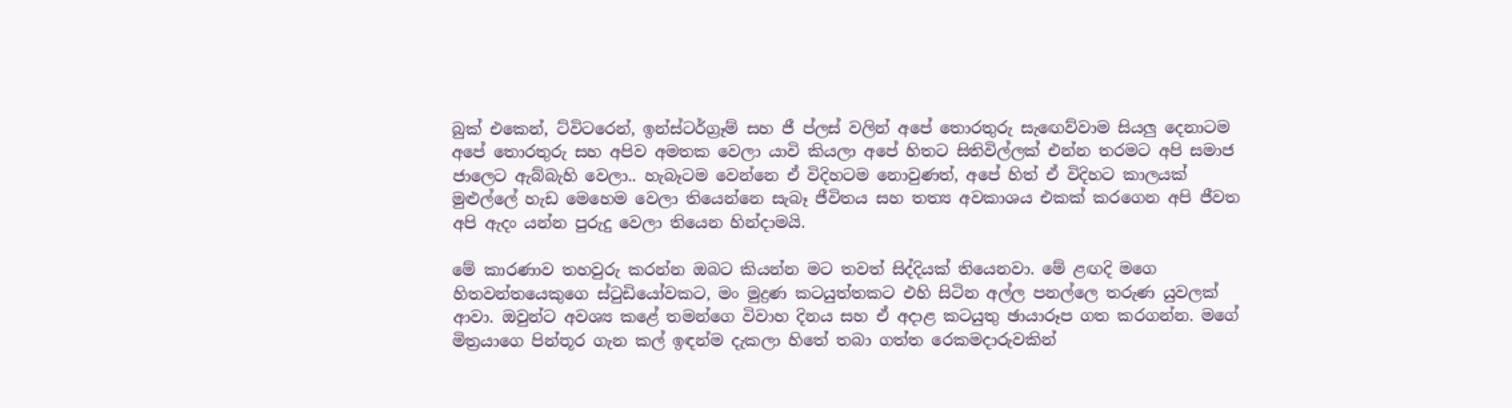බුක් එකෙන්, ට්විටරෙන්, ඉන්ස්ටර්ග්‍රෑම් සහ ජී ප්ලස් වලින් අපේ තොරතුරු සැඟෙව්වාම සියලු දෙනාටම අපේ තොරතුරු සහ අපිව අමතක වෙලා යාවි කියලා අපේ හිතට සිතිවිල්ලක් එන්න තරමට අපි සමාජ ජාලෙට ඇබ්බැහි වෙලා.. හැබෑටම වෙන්නෙ ඒ විදිහටම නොවුණත්, අපේ හිත් ඒ විදිහට කාලයක් මුළුල්ලේ හැඩ මෙහෙම වෙලා තියෙන්නෙ සැබෑ ජීවිතය සහ තත්‍ය අවකාශය එකක් කරගෙන අපි ජීවත අපි ඇදං යන්න පුරුදු වෙලා තියෙන හින්දාමයි.

මේ කාරණාව තහවුරු කරන්න ඔබට කියන්න මට තවත් සිද්දියක් තියෙනවා. මේ ළඟදි මගෙ හිතවන්තයෙකුගෙ ස්ටුඩියෝවකට, මං මුද්‍රණ කටයුත්තකට එහි සිටින අල්ල පනල්ලෙ තරුණ යුවලක් ආවා. ඔවුන්ට අවශ්‍ය කළේ තමන්ගෙ විවාහ දිනය සහ ඒ අදාළ කටයුතු ඡායාරූප ගත කරගන්න. මගේ මිත්‍රයාගෙ පින්තූර ගැන කල් ඉඳන්ම දැකලා හිතේ තබා ගත්ත රෙකමදාරුවකින්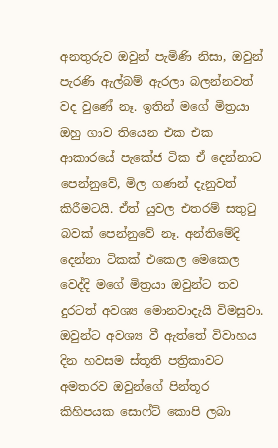අනතුරුව ඔවුන් පැමිණි නිසා, ඔවුන් පැරණි ඇල්බම් ඇරලා බලන්නවත් වද වුණේ නෑ. ඉතින් මගේ මිත්‍රයා ඔහු ගාව තියෙන එක එක ආකාරයේ පැකේජ ටික ඒ දෙන්නාට පෙන්නුවේ, මිල ගණන් දැනුවත් කිරීමටයි. ඒත් යුවල එතරම් සතුටු බවක් පෙන්නුවේ නෑ. අන්තිමේදි දෙන්නා ටිකක් එකෙල මෙකෙල වෙද්දි මගේ මිත්‍රයා ඔවුන්ට තව දුරටත් අවශ්‍ය මොනවාදැයි විමසුවා. ඔවුන්ට අවශ්‍ය වී ඇත්තේ විවාහය දින හවසම ස්තූති පත්‍රිකාවට අමතරව ඔවුන්ගේ පින්තූර කිහිපයක සොෆ්ට් කොපි ලබා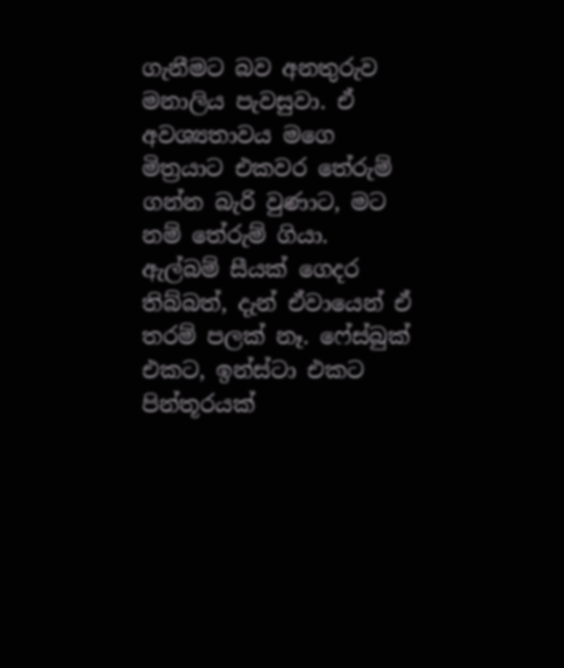ගැනීමට බව අනතුරුව මනාලිය පැවසුවා. ඒ අවශ්‍යතාවය මගෙ මිත්‍රයාට එකවර තේරුම් ගන්න බැරි වුණාට, මට නම් තේරුම් ගියා. ඇල්බම් සීයක් ගෙදර තිබ්බත්, දැන් ඒවායෙන් ඒ තරම් පලක් නෑ. ෆේස්බුක් එකට, ඉන්ස්ටා එකට පින්තූරයක්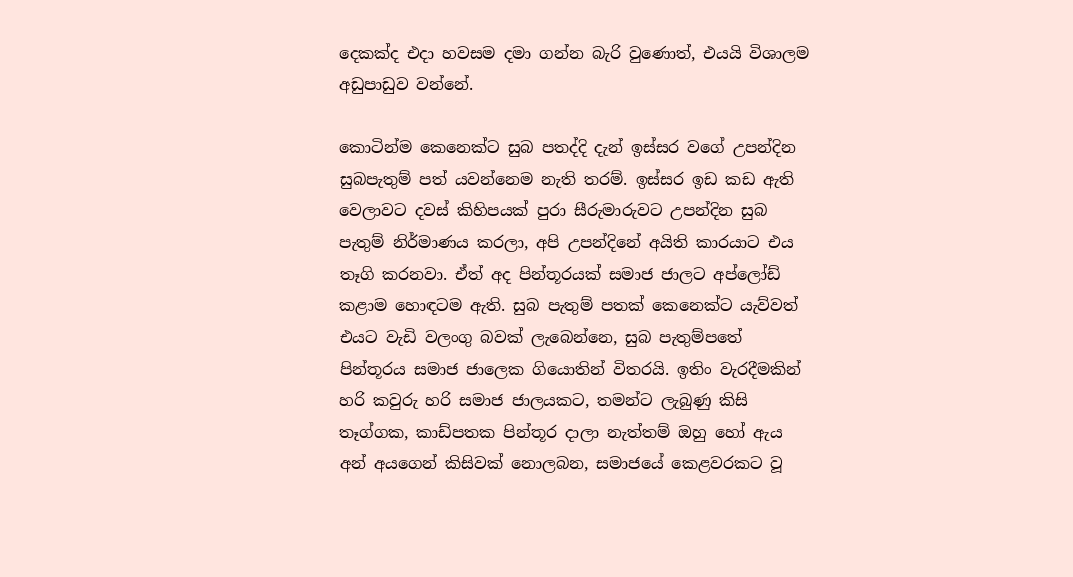දෙකක්ද එදා හවසම දමා ගන්න බැරි වුණොත්, එයයි විශාලම අඩුපාඩුව වන්නේ.

කොටින්ම කෙනෙක්ට සුබ පතද්දි දැන් ඉස්සර වගේ උපන්දින සුබපැතුම් පත් යවන්නෙම නැති තරම්. ඉස්සර ඉඩ කඩ ඇති වෙලාවට දවස් කිහිපයක් පුරා සීරුමාරුවට උපන්දින සුබ පැතුම් නිර්මාණය කරලා, අපි උපන්දිනේ අයිති කාරයාට එය තෑගි කරනවා. ඒත් අද පින්තූරයක් සමාජ ජාලට අප්ලෝඩ් කළාම හොඳටම ඇති. සුබ පැතුම් පතක් කෙනෙක්ට යැව්වත්  එයට වැඩි වලංගු බවක් ලැබෙන්නෙ, සුබ පැතුම්පතේ පින්තූරය සමාජ ජාලෙක ගියොතින් විතරයි. ඉතිං වැරදීමකින් හරි කවුරු හරි සමාජ ජාලයකට, තමන්ට ලැබුණු කිසි තෑග්ගක, කාඩ්පතක පින්තූර දාලා නැත්තම් ඔහු හෝ ඇය අන් අයගෙන් කිසිවක් නොලබන, සමාජයේ කෙළවරකට වූ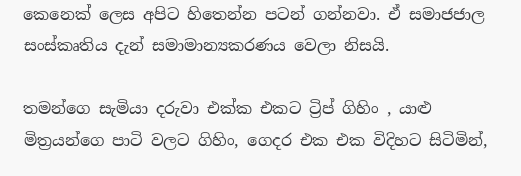කෙනෙක් ලෙස අපිට හිතෙන්න පටන් ගන්නවා. ඒ සමාජජාල සංස්කෘතිය දැන් සමාමාන්‍යකරණය වෙලා නිසයි.

තමන්ගෙ සැමියා දරුවා එක්ක එකට ට්‍රිප් ගිහිං , යාළු මිත්‍රයන්ගෙ පාටි වලට ගිහිං, ගෙදර එක එක විදිහට සිටිමින්,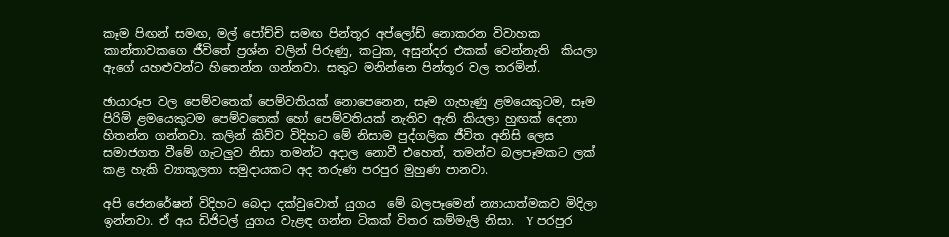කෑම පිඟන් සමඟ, මල් පෝච්චි සමඟ පින්තූර අප්ලෝඩ් නොකරන විවාහක කාන්තාවකගෙ ජීවිතේ ප්‍රශ්න වලින් පිරුණු, කටුක, අසුන්දර එකක් වෙන්නැති  කියලා ඇගේ යහළුවන්ට හිතෙන්න ගන්නවා. සතුට මනින්නෙ පින්තූර වල තරමින්.

ඡායාරූප වල පෙම්වතෙක් පෙම්වතියක් නොපෙනෙන, සෑම ගැහැණු ළමයෙකුටම, සෑම පිරිමි ළමයෙකුටම පෙම්වතෙක් හෝ පෙම්වතියක් නැතිව ඇති කියලා හුඟක් දෙනා හිතන්න ගන්නවා. කලින් කිව්ව විදිහට මේ නිසාම පුද්ගලික ජීවිත අනිසි ලෙස සමාජගත වීමේ ගැටලුව නිසා තමන්ට අදාල නොවී එහෙත්, තමන්ව බලපෑමකට ලක් කළ හැකි ව්‍යාකූලතා සමුදායකට අද තරුණ පරපුර මුහුණ පානවා.

අපි ජෙනරේෂන් විදිහට බෙදා දක්වුවොත් යුගය  මේ බලපෑමෙන් න්‍යායාත්මකව මිදිලා ඉන්නවා. ඒ අය ඩිජිටල් යුගය වැළඳ ගන්න ටිකක් විතර කම්මැලි නිසා.  Y පරපුර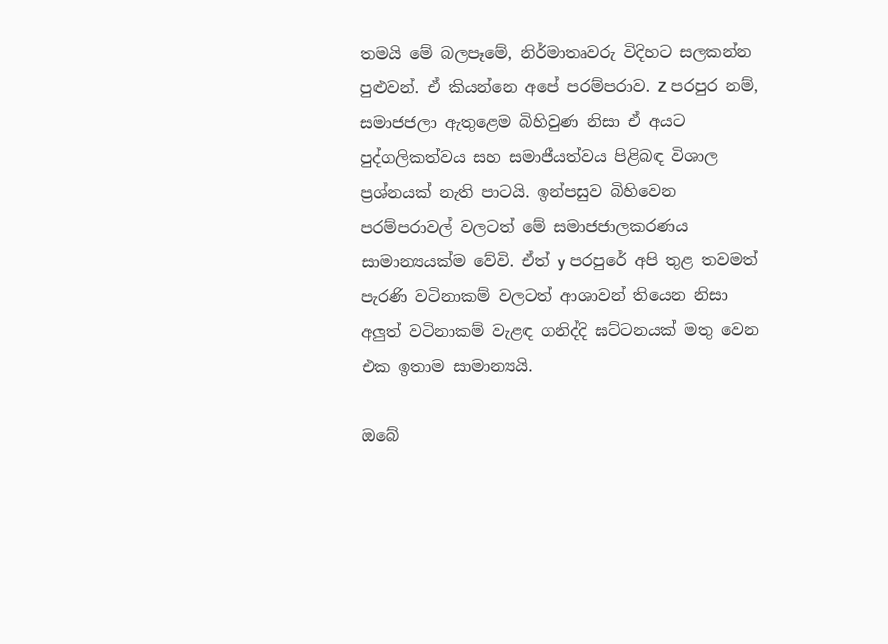තමයි මේ බලපෑමේ, නිර්මාතෘවරු විදිහට සලකන්න පුළුවන්. ඒ කියන්නෙ අපේ පරම්පරාව. Z පරපුර නම්, සමාජජලා ඇතුළෙම බිහිවුණ නිසා ඒ අයට පුද්ගලිකත්වය සහ සමාජීයත්වය පිළිබඳ විශාල ප්‍රශ්නයක් නැති පාටයි. ඉන්පසුව බිහිවෙන පරම්පරාවල් වලටත් මේ සමාජජාලකරණය සාමාන්‍යයක්ම වේවි. ඒත් y පරපුරේ අපි තුළ තවමත්  පැරණි වටිනාකම් වලටත් ආශාවන් තියෙන නිසා අලුත් වටිනාකම් වැළඳ ගනිද්දි ඝට්ටනයක් මතු වෙන එක ඉතාම සාමාන්‍යයි.

ඔබේ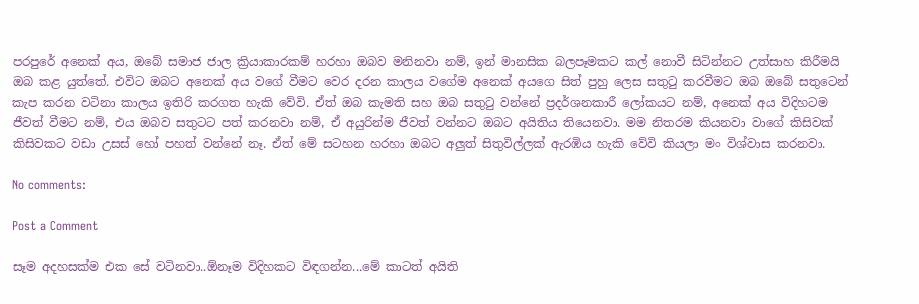පරපුරේ අනෙක් අය, ඔබේ සමාජ ජාල ක්‍රියාකාරකම් හරහා ඔබව මනිනවා නම්, ඉන් මානසික බලපෑමකට කල් නොවී සිටින්නට උත්සාහ කිරීමයි ඔබ කළ යුත්තේ. එවිට ඔබට අනෙක් අය වගේ වීමට වෙර දරන කාලය වගේම අනෙක් අයගෙ සිත් පුහු ලෙස සතුටු කරවීමට ඔබ ඔබේ සතුටෙන් කැප කරන වටිනා කාලය ඉතිරි කරගත හැකි වේවි. ඒත් ඔබ කැමති සහ ඔබ සතුටු වන්නේ ප්‍රදර්ශනකාරී ලෝකයට නම්, අනෙක් අය විදිහටම ජීවත් වීමට නම්, එය ඔබව සතුටට පත් කරනවා නම්, ඒ අයුරින්ම ජීවත් වන්නට ඔබට අයිතිය තියෙනවා. මම නිතරම කියනවා වාගේ කිසිවක් කිසිවකට වඩා උසස් හෝ පහත් වන්නේ නෑ. ඒත් මේ සටහන හරහා ඔබට අලුත් සිතුවිල්ලක් ඇරඹිය හැකි වේවි කියලා මං විශ්වාස කරනවා.

No comments:

Post a Comment

සෑම අදහසක්ම එක සේ වටිනවා..ඕනෑම විදිහකට විඳගන්න...මේ කාටත් අයිති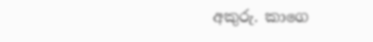අකුරු. කාගෙ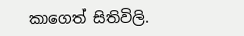කාගෙත් සිතිවිලි.